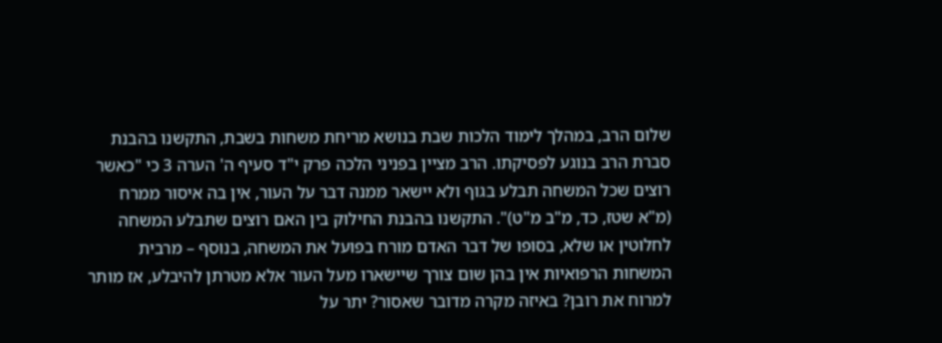שלום הרב, במהלך לימוד הלכות שבת בנושא מריחת משחות בשבת, התקשנו בהבנת סברת הרב בנוגע לפסיקתו. הרב מציין בפניני הלכה פרק י"ד סעיף ה' הערה 3 כי "כאשר רוצים שכל המשחה תבלע בגוף ולא יישאר ממנה דבר על העור, אין בה איסור ממרח (מ"א שטז, כד, מ"ב מ"ט)". התקשנו בהבנת החילוק בין האם רוצים שתבלע המשחה לחלוטין או שלא, בסופו של דבר האדם מורח בפועל את המשחה, בנוסף – מרבית המשחות הרפואיות אין בהן שום צורך שיישארו מעל העור אלא מטרתן להיבלע, אז מותר למרוח את רובן? באיזה מקרה מדובר שאסור? יתר על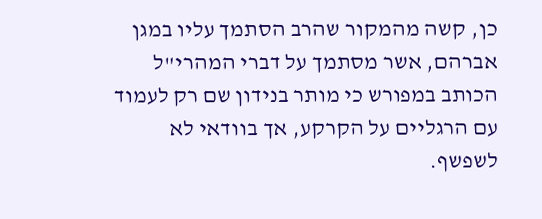כן, קשה מהמקור שהרב הסתמך עליו במגן אברהם, אשר מסתמך על דברי המהרי"ל הכותב במפורש כי מותר בנידון שם רק לעמוד עם הרגליים על הקרקע, אך בוודאי לא לשפשף.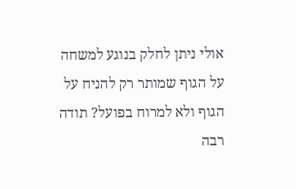אולי ניתן לחלק בנוגע למשחה על הגוף שמותר רק להניח על הגוף ולא למרוח בפועל? תודה רבה